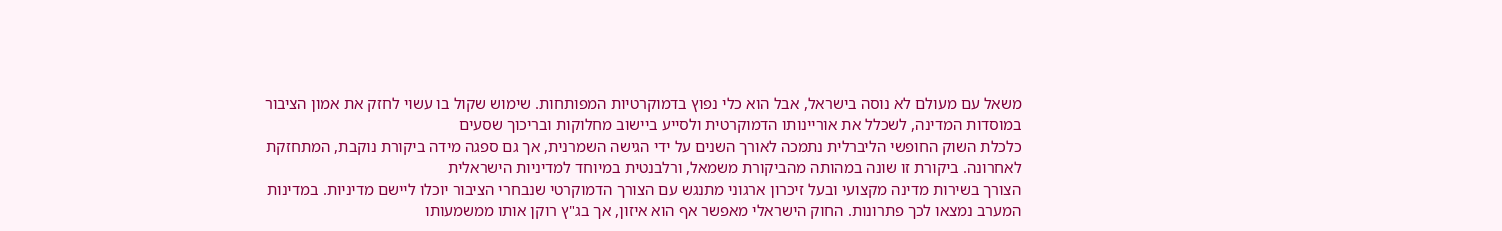משאל עם מעולם לא נוסה בישראל, אבל הוא כלי נפוץ בדמוקרטיות המפותחות. שימוש שקול בו עשוי לחזק את אמון הציבור במוסדות המדינה, לשכלל את אוריינותו הדמוקרטית ולסייע ביישוב מחלוקות ובריכוך שסעים
כלכלת השוק החופשי הליברלית נתמכה לאורך השנים על ידי הגישה השמרנית, אך גם ספגה מידה ביקורת נוקבת, המתחזקת לאחרונה. ביקורת זו שונה במהותה מהביקורת משמאל, ורלבנטית במיוחד למדיניות הישראלית
הצורך בשירות מדינה מקצועי ובעל זיכרון ארגוני מתנגש עם הצורך הדמוקרטי שנבחרי הציבור יוכלו ליישם מדיניות. במדינות המערב נמצאו לכך פתרונות. החוק הישראלי מאפשר אף הוא איזון, אך בג"ץ רוקן אותו ממשמעותו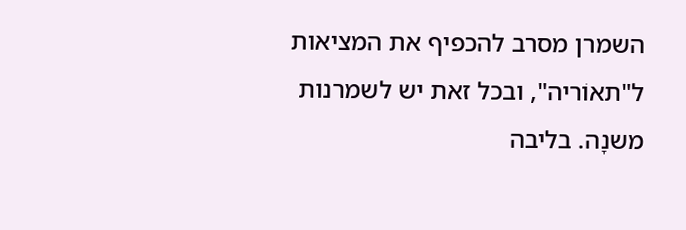השמרן מסרב להכפיף את המציאות ל"תאוֹריה", ובכל זאת יש לשמרנות משנָה. בליבה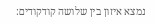נמצא איזון בין שלושה קודקודים: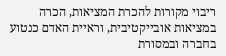ריבוי מקורות להכרת המציאות, הכרה במציאות אובייקטיבית, וראיית האדם כנטוע בחברה ובמסורת